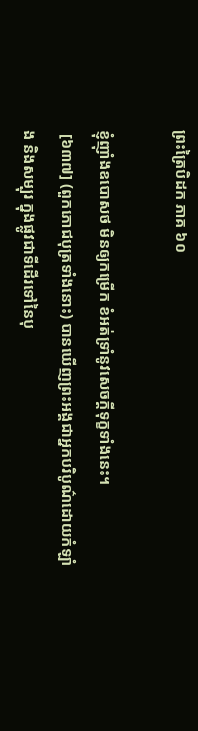ព្រះត្រៃបិដក ភាគ ៦០

ខ្ញុំញ៉ាំងឧបោសថ មិនឲ្យកម្រើក ខំអត់ទ្រាំនូវសេចក្តីទុក្ខទាំងនេះ។
 [៦៣៧] (ពួកភោជបុត្រទាំងនោះ) បានឃើញព្រះអង្គជាអ្នកបរិបូណ៌ដោយកំឡាំង និងសម្បុរ ក្នុងផ្លូវជាទីដើរទៅនៃបុ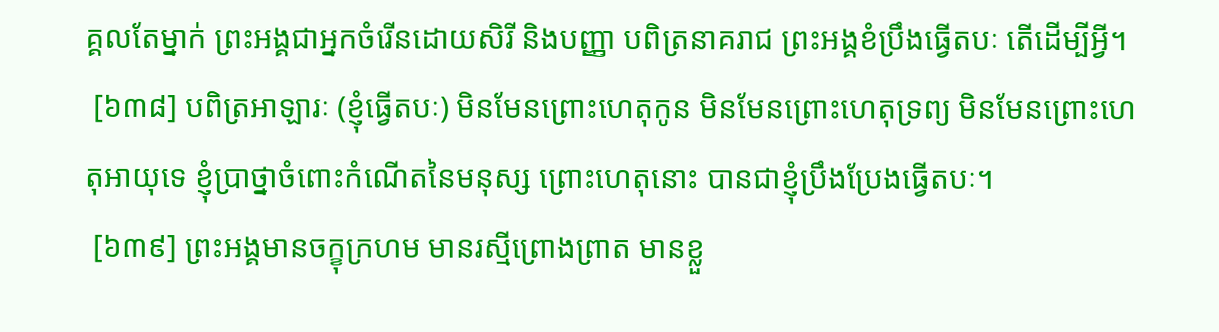គ្គលតែម្នាក់ ព្រះអង្គជាអ្នកចំរើនដោយសិរី និងបញ្ញា បពិត្រនាគរាជ ព្រះអង្គខំប្រឹងធ្វើតបៈ តើដើម្បីអ្វី។
 [៦៣៨] បពិត្រអាឡារៈ (ខ្ញុំធ្វើតបៈ) មិនមែនព្រោះហេតុកូន មិនមែនព្រោះហេតុទ្រព្យ មិនមែនព្រោះហេតុអាយុទេ ខ្ញុំប្រាថ្នាចំពោះកំណើតនៃមនុស្ស ព្រោះហេតុនោះ បានជាខ្ញុំប្រឹងប្រែងធ្វើតបៈ។
 [៦៣៩] ព្រះអង្គមានចក្ខុក្រហម មានរស្មីព្រោងព្រាត មានខ្លួ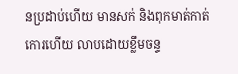នប្រដាប់ហើយ មានសក់ និងពុកមាត់កាត់កោរហើយ លាបដោយខ្លឹមចន្ទ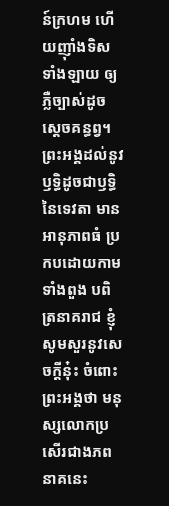ន៍ក្រហម ហើយញ៉ាំងទិសទាំងឡាយ ឲ្យភ្លឺច្បាស់ដូចស្តេចគន្ធព្វ។ ព្រះអង្គដល់នូវឫទ្ធិដូចជាឫទ្ធិនៃទេវតា មានអានុភាពធំ ប្រកបដោយកាមទាំងពួង បពិត្រនាគរាជ ខ្ញុំសូមសួរនូវសេចក្តីនុ៎ះ ចំពោះព្រះអង្គថា មនុស្សលោកប្រសើរជាងភពនាគនេះ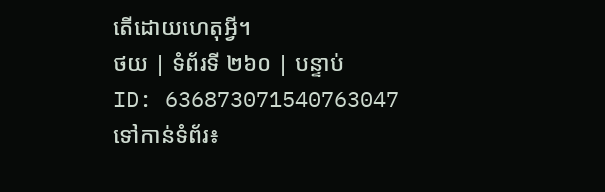តើដោយហេតុអ្វី។
ថយ | ទំព័រទី ២៦០ | បន្ទាប់
ID: 636873071540763047
ទៅកាន់ទំព័រ៖